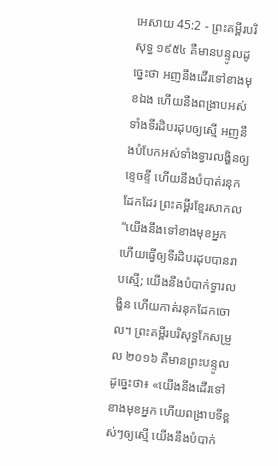អេសាយ 45:2 - ព្រះគម្ពីរបរិសុទ្ធ ១៩៥៤ គឺមានបន្ទូលដូច្នេះថា អញនឹងដើរទៅខាងមុខឯង ហើយនឹងពង្រាបអស់ទាំងទីរដិបរដុបឲ្យស្មើ អញនឹងបំបែកអស់ទាំងទ្វារលង្ហិនឲ្យខ្ទេចខ្ទី ហើយនឹងបំបាត់រនុកដែកដែរ ព្រះគម្ពីរខ្មែរសាកល “យើងនឹងទៅខាងមុខអ្នក ហើយធ្វើឲ្យទីរដិបរដុបបានរាបស្មើ; យើងនឹងបំបាក់ទ្វារលង្ហិន ហើយកាត់រនុកដែកចោល។ ព្រះគម្ពីរបរិសុទ្ធកែសម្រួល ២០១៦ គឺមានព្រះបន្ទូលដូច្នេះថា៖ «យើងនឹងដើរទៅខាងមុខអ្នក ហើយពង្រាបទីខ្ពស់ៗឲ្យស្មើ យើងនឹងបំបាក់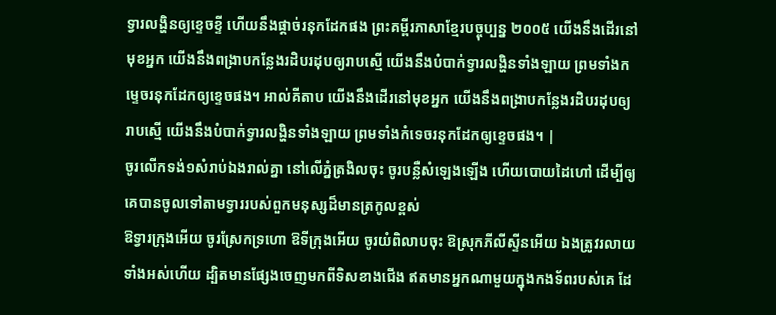ទ្វារលង្ហិនឲ្យខ្ទេចខ្ទី ហើយនឹងផ្ដាច់រនុកដែកផង ព្រះគម្ពីរភាសាខ្មែរបច្ចុប្បន្ន ២០០៥ យើងនឹងដើរនៅមុខអ្នក យើងនឹងពង្រាបកន្លែងរដិបរដុបឲ្យរាបស្មើ យើងនឹងបំបាក់ទ្វារលង្ហិនទាំងឡាយ ព្រមទាំងកម្ទេចរនុកដែកឲ្យខ្ទេចផង។ អាល់គីតាប យើងនឹងដើរនៅមុខអ្នក យើងនឹងពង្រាបកន្លែងរដិបរដុបឲ្យរាបស្មើ យើងនឹងបំបាក់ទ្វារលង្ហិនទាំងឡាយ ព្រមទាំងកំទេចរនុកដែកឲ្យខ្ទេចផង។ |
ចូរលើកទង់១សំរាប់ឯងរាល់គ្នា នៅលើភ្នំត្រងិលចុះ ចូរបន្លឺសំឡេងឡើង ហើយបោយដៃហៅ ដើម្បីឲ្យគេបានចូលទៅតាមទ្វាររបស់ពួកមនុស្សដ៏មានត្រកូលខ្ពស់
ឱទ្វារក្រុងអើយ ចូរស្រែកទ្រហោ ឱទីក្រុងអើយ ចូរយំពិលាបចុះ ឱស្រុកភីលីស្ទីនអើយ ឯងត្រូវរលាយទាំងអស់ហើយ ដ្បិតមានផ្សែងចេញមកពីទិសខាងជើង ឥតមានអ្នកណាមួយក្នុងកងទ័ពរបស់គេ ដែ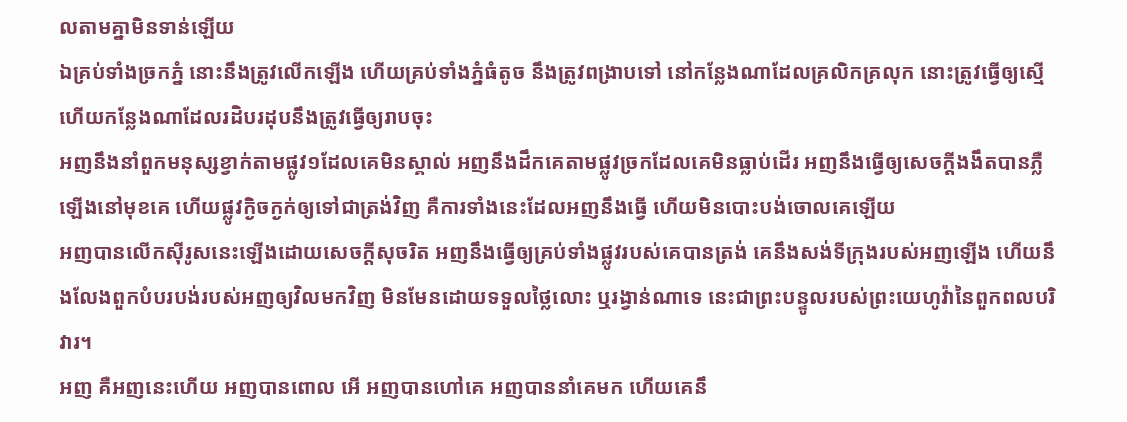លតាមគ្នាមិនទាន់ឡើយ
ឯគ្រប់ទាំងច្រកភ្នំ នោះនឹងត្រូវលើកឡើង ហើយគ្រប់ទាំងភ្នំធំតូច នឹងត្រូវពង្រាបទៅ នៅកន្លែងណាដែលគ្រលិកគ្រលុក នោះត្រូវធ្វើឲ្យស្មើ ហើយកន្លែងណាដែលរដិបរដុបនឹងត្រូវធ្វើឲ្យរាបចុះ
អញនឹងនាំពួកមនុស្សខ្វាក់តាមផ្លូវ១ដែលគេមិនស្គាល់ អញនឹងដឹកគេតាមផ្លូវច្រកដែលគេមិនធ្លាប់ដើរ អញនឹងធ្វើឲ្យសេចក្ដីងងឹតបានភ្លឺឡើងនៅមុខគេ ហើយផ្លូវក្ងិចក្ងក់ឲ្យទៅជាត្រង់វិញ គឺការទាំងនេះដែលអញនឹងធ្វើ ហើយមិនបោះបង់ចោលគេឡើយ
អញបានលើកស៊ីរូសនេះឡើងដោយសេចក្ដីសុចរិត អញនឹងធ្វើឲ្យគ្រប់ទាំងផ្លូវរបស់គេបានត្រង់ គេនឹងសង់ទីក្រុងរបស់អញឡើង ហើយនឹងលែងពួកបំបរបង់របស់អញឲ្យវិលមកវិញ មិនមែនដោយទទួលថ្លៃលោះ ឬរង្វាន់ណាទេ នេះជាព្រះបន្ទូលរបស់ព្រះយេហូវ៉ានៃពួកពលបរិវារ។
អញ គឺអញនេះហើយ អញបានពោល អើ អញបានហៅគេ អញបាននាំគេមក ហើយគេនឹ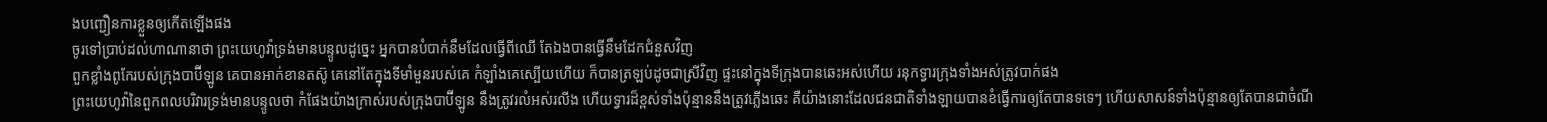ងបញ្ជឿនការខ្លួនឲ្យកើតឡើងផង
ចូរទៅប្រាប់ដល់ហាណានាថា ព្រះយេហូវ៉ាទ្រង់មានបន្ទូលដូច្នេះ អ្នកបានបំបាក់នឹមដែលធ្វើពីឈើ តែឯងបានធ្វើនឹមដែកជំនួសវិញ
ពួកខ្លាំងពូកែរបស់ក្រុងបាប៊ីឡូន គេបានអាក់ខានតស៊ូ គេនៅតែក្នុងទីមាំមួនរបស់គេ កំឡាំងគេស្បើយហើយ ក៏បានត្រឡប់ដូចជាស្រីវិញ ផ្ទះនៅក្នុងទីក្រុងបានឆេះអស់ហើយ រនុកទ្វារក្រុងទាំងអស់ត្រូវបាក់ផង
ព្រះយេហូវ៉ានៃពួកពលបរិវារទ្រង់មានបន្ទូលថា កំផែងយ៉ាងក្រាស់របស់ក្រុងបាប៊ីឡូន នឹងត្រូវរលំអស់រលីង ហើយទ្វារដ៏ខ្ពស់ទាំងប៉ុន្មាននឹងត្រូវភ្លើងឆេះ គឺយ៉ាងនោះដែលជនជាតិទាំងឡាយបានខំធ្វើការឲ្យតែបានទទេៗ ហើយសាសន៍ទាំងប៉ុន្មានឲ្យតែបានជាចំណី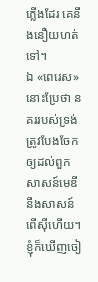ភ្លើងដែរ គេនឹងនឿយហត់ទៅ។
ឯ «ពេរេស» នោះប្រែថា នគររបស់ទ្រង់ត្រូវបែងចែកឲ្យដល់ពួកសាសន៍មេឌី នឹងសាសន៍ពើស៊ីហើយ។
ខ្ញុំក៏ឃើញចៀ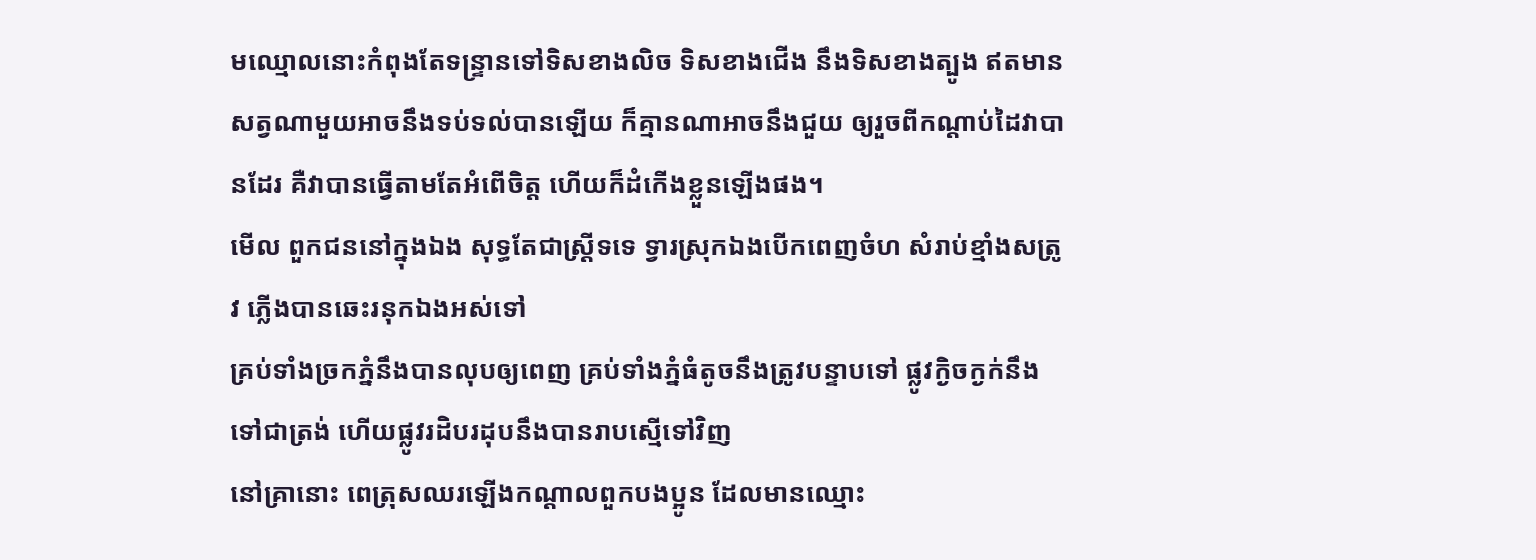មឈ្មោលនោះកំពុងតែទន្ទ្រានទៅទិសខាងលិច ទិសខាងជើង នឹងទិសខាងត្បូង ឥតមានសត្វណាមួយអាចនឹងទប់ទល់បានឡើយ ក៏គ្មានណាអាចនឹងជួយ ឲ្យរួចពីកណ្តាប់ដៃវាបានដែរ គឺវាបានធ្វើតាមតែអំពើចិត្ត ហើយក៏ដំកើងខ្លួនឡើងផង។
មើល ពួកជននៅក្នុងឯង សុទ្ធតែជាស្ត្រីទទេ ទ្វារស្រុកឯងបើកពេញចំហ សំរាប់ខ្មាំងសត្រូវ ភ្លើងបានឆេះរនុកឯងអស់ទៅ
គ្រប់ទាំងច្រកភ្នំនឹងបានលុបឲ្យពេញ គ្រប់ទាំងភ្នំធំតូចនឹងត្រូវបន្ទាបទៅ ផ្លូវក្ងិចក្ងក់នឹងទៅជាត្រង់ ហើយផ្លូវរដិបរដុបនឹងបានរាបស្មើទៅវិញ
នៅគ្រានោះ ពេត្រុសឈរឡើងកណ្តាលពួកបងប្អូន ដែលមានឈ្មោះ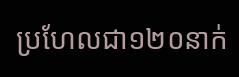ប្រហែលជា១២០នាក់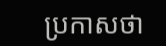ប្រកាសថា